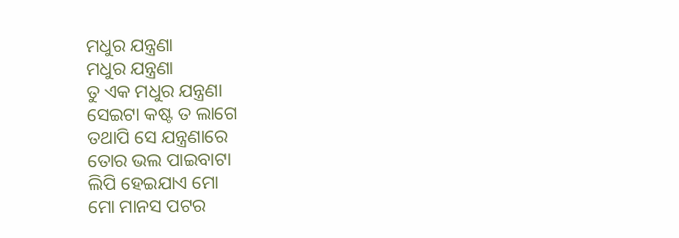ମଧୁର ଯନ୍ତ୍ରଣା
ମଧୁର ଯନ୍ତ୍ରଣା
ତୁ ଏକ ମଧୁର ଯନ୍ତ୍ରଣା
ସେଇଟା କଷ୍ଟ ତ ଲାଗେ
ତଥାପି ସେ ଯନ୍ତ୍ରଣାରେ
ତୋର ଭଲ ପାଇବାଟା
ଲିପି ହେଇଯାଏ ମୋ
ମୋ ମାନସ ପଟର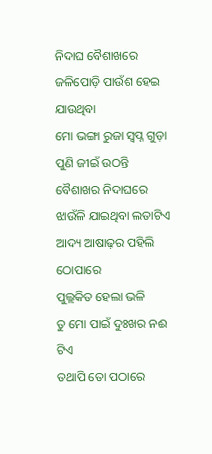ନିଦାଘ ବୈଶାଖରେ
ଜଳିପୋଡ଼ି ପାଉଁଶ ହେଇ ଯାଉଥିବା
ମୋ ଭଙ୍ଗା ରୁଜା ସ୍ବପ୍ନ ଗୁଡ଼ା
ପୁଣି ଜୀଇଁ ଉଠନ୍ତି
ବୈଶାଖର ନିଦାଘରେ
ଝାଉଁଳି ଯାଇଥିବା ଲତାଟିଏ
ଆଦ୍ୟ ଆଷାଢ଼ର ପହିଲି ଠୋପାରେ
ପୁଲ୍ଲକିତ ହେଲା ଭଳି
ତୁ ମୋ ପାଇଁ ଦୁଃଖର ନଈ ଟିଏ
ତଥାପି ତୋ ପଠାରେ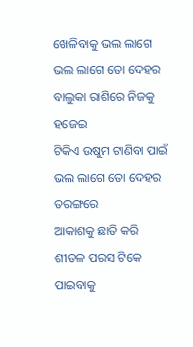ଖେଳିବାକୁ ଭଲ ଲାଗେ
ଭଲ ଲାଗେ ତୋ ଦେହର
ବାଲୁକା ରାଶିରେ ନିଜକୁ ହଜେଇ
ଟିକିଏ ଉଷୁମ ଟାଣିବା ପାଇଁ
ଭଲ ଲାଗେ ତୋ ଦେହର ତରଙ୍ଗରେ
ଆକାଶକୁ ଛାତି କରି
ଶୀତଳ ପରସ ଟିକେ ପାଇବାକୁ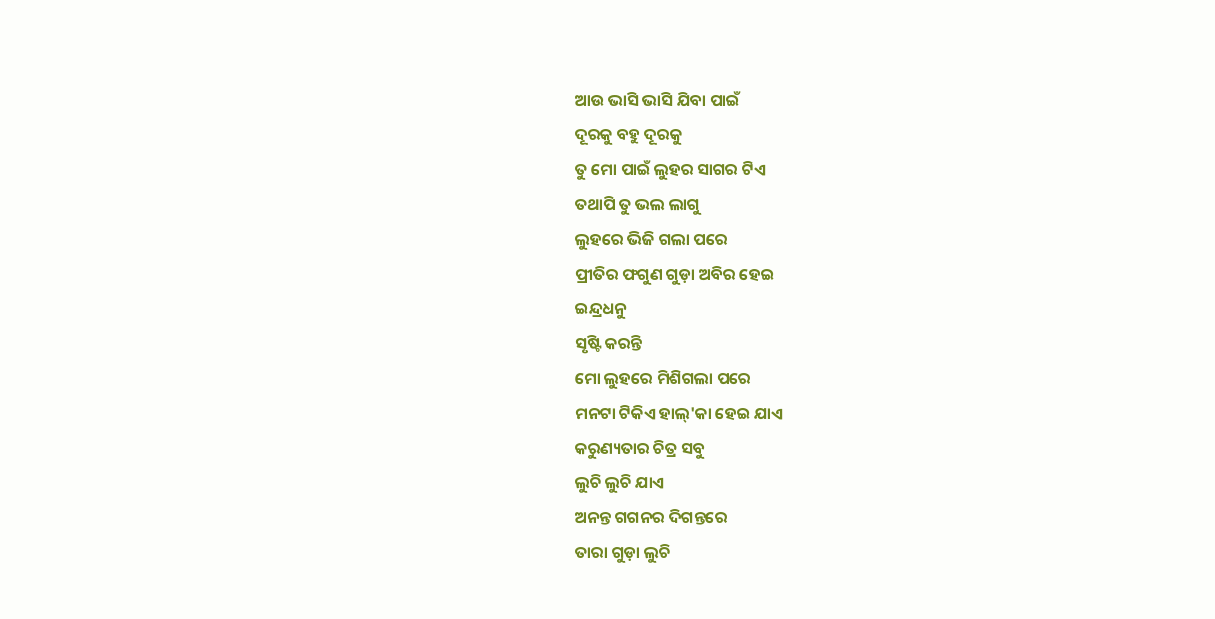ଆଉ ଭାସି ଭାସି ଯିବା ପାଇଁ
ଦୂରକୁ ବହୁ ଦୂରକୁ
ତୁ ମୋ ପାଇଁ ଲୁହର ସାଗର ଟିଏ
ତଥାପି ତୁ ଭଲ ଲାଗୁ
ଲୁହରେ ଭିଜି ଗଲା ପରେ
ପ୍ରୀତିର ଫଗୁଣ ଗୁଡ଼ା ଅବିର ହେଇ
ଇନ୍ଦ୍ରଧନୁ
ସୃଷ୍ଟି କରନ୍ତି
ମୋ ଲୁହରେ ମିଶିଗଲା ପରେ
ମନଟା ଟିକିଏ ହାଲ୍'କା ହେଇ ଯାଏ
କରୁଣ୍ୟତାର ଚିତ୍ର ସବୁ
ଲୁଚି ଲୁଚି ଯାଏ
ଅନନ୍ତ ଗଗନର ଦିଗନ୍ତରେ
ତାରା ଗୁଡ଼ା ଲୁଚି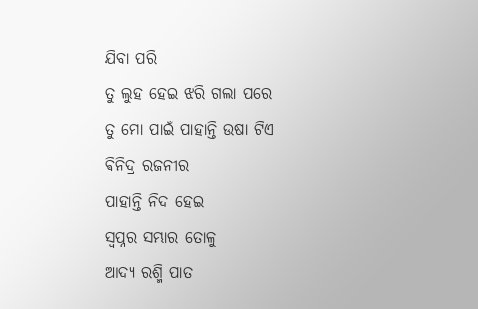ଯିବା ପରି
ତୁ ଲୁହ ହେଇ ଝରି ଗଲା ପରେ
ତୁ ମୋ ପାଇଁ ପାହାନ୍ତି ଉଷା ଟିଏ
ଵିନିଦ୍ର ରଜନୀର
ପାହାନ୍ତି ନିଦ ହେଇ
ସ୍ୱପ୍ନର ସମ୍ଭାର ତୋଳୁ
ଆଦ୍ୟ ରଶ୍ମି ପାତ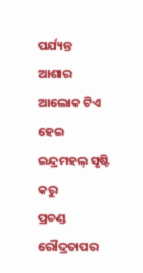ପର୍ଯ୍ୟନ୍ତ
ଆଶାର ଆଲୋକ ଟିଏ ହେଇ
ଇନ୍ଦ୍ରମହଲ୍ ସୃଷ୍ଟି କରୁ
ପ୍ରଚଣ୍ଡ ରୌଦ୍ରତାପର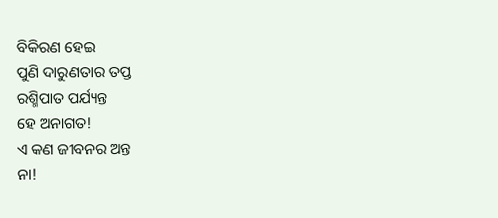ବିକିରଣ ହେଇ
ପୁଣି ଦାରୁଣତାର ତପ୍ତ
ରଶ୍ମିପାତ ପର୍ଯ୍ୟନ୍ତ
ହେ ଅନାଗତ!
ଏ କଣ ଜୀବନର ଅନ୍ତ
ନା!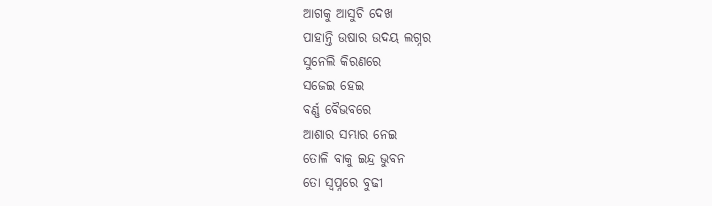ଆଗକୁ ଆସୁଚି ଦେଖ
ପାହାନ୍ତି ଉଷାର ଉଦୟ ଲଗ୍ନର
ସୁନେଲି କିରଣରେ
ସଜେଇ ହେଇ
ବର୍ଣ୍ଣ ବୈଭବରେ
ଆଶାର ସମ୍ଭାର ନେଇ
ତୋଳି ବାକୁ ଇନ୍ଦ୍ର ଭୁବନ
ତୋ ସ୍ଵପ୍ନରେ ବୁଢୀ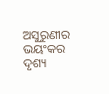ଅସୁରୁଣୀର
ଭୟଂକର ଦୃଶ୍ୟ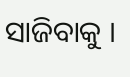ସାଜିବାକୁ ।